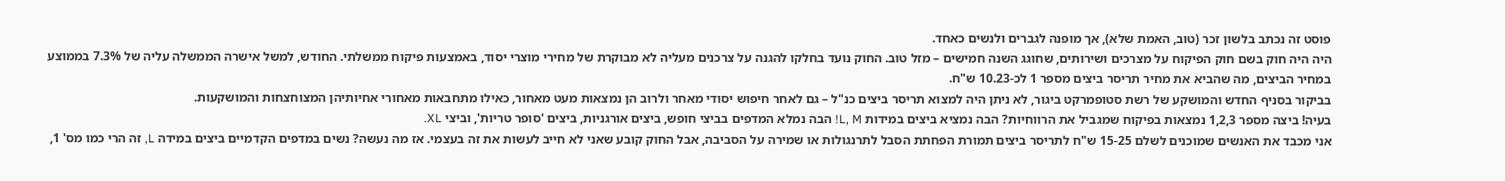פוסט זה נכתב בלשון זכר (טוב, האמת שלא), אך מופנה לגברים ולנשים כאחד.
היה היה חוק בשם חוק הפיקוח על מצרכים ושירותים, שחוגג השנה חמישים – מזל טוב. החוק נועד בחלקו להגנה על צרכנים מעליה לא מבוקרת של מחירי מוצרי יסוד, באמצעות פיקוח ממשלתי. החודש, למשל אישרה הממשלה עליה של 7.3% בממוצע במחיר הביצים, מה שהביא את מחיר תריסר ביצים מספר 1 לכ-10.23 ש"ח.
בביקור בסניף החדש והמושקע של רשת סטופמרקט ביגור, לא ניתן היה למצוא תריסר ביצים כנ"ל – גם לאחר חיפוש יסודי מאחר ולרוב הן נמצאות מעט מאחור, כאילו מתחבאות מאחורי אחיותיהן המצוחצחות והמושקעות.
בעיה! ביצה מספר 1,2,3 נמצאות בפיקוח שמגביל את הרווחיות? הבה נמציא ביצים במידות L, M! הבה נמלא המדפים בביצי חופש, ביצים אורגניות, ביצים 'סופר טריות', וביצי XL.
אני מכבד את האנשים שמוכנים לשלם 15-25 ש"ח לתריסר ביצים תמורת הפחתת הסבל לתרנגולות או שמירה על הסביבה, אבל החוק קובע שאני לא חייב לעשות את זה בעצמי. אז מה נעשה? נשים במדפים הקדמיים ביצים במידה L, זה הרי כמו מס' 1,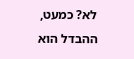לא? כמעט, ההבדל הוא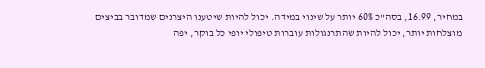במחיר, 16.99, בסה"כ 60% יותר על שינוי במידה. יכול להיות שיטענו היצרנים שמדובר בביצים מוצלחות יותר, יכול להיות שהתרנגולות עוברות טיפולי יופי כל בוקר, יפה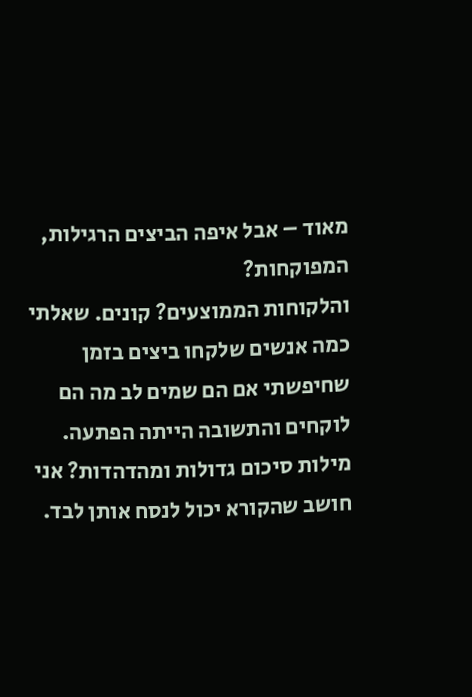מאוד – אבל איפה הביצים הרגילות, המפוקחות?
והלקוחות הממוצעים? קונים. שאלתי כמה אנשים שלקחו ביצים בזמן שחיפשתי אם הם שמים לב מה הם לוקחים והתשובה הייתה הפתעה.
מילות סיכום גדולות ומהדהדות? אני חושב שהקורא יכול לנסח אותן לבד.